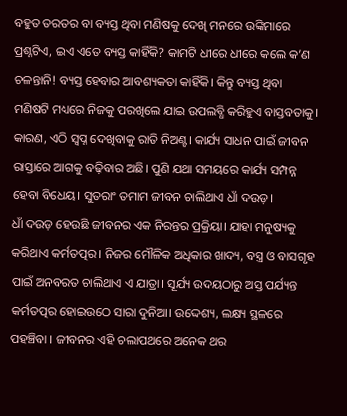ବହୁତ ତରତର ବା ବ୍ୟସ୍ତ ଥିବା ମଣିଷକୁ ଦେଖି ମନରେ ଉଙ୍କିମାରେ ପ୍ରଶ୍ନଟିଏ, ଇଏ ଏତେ ବ୍ୟସ୍ତ କାହିଁକି? କାମଟି ଧୀରେ ଧୀରେ କଲେ କ’ଣ ଚଳନ୍ତାନି! ବ୍ୟସ୍ତ ହେବାର ଆବଶ୍ୟକତା କାହିଁକି। କିନ୍ତୁ ବ୍ୟସ୍ତ ଥିବା ମଣିଷଟି ମଧ୍ୟରେ ନିଜକୁ ପରଖିଲେ ଯାଇ ଉପଲବ୍ଧି କରିହୁଏ ବାସ୍ତବତାକୁ। କାରଣ, ଏଠି ସ୍ବପ୍ନ ଦେଖିବାକୁ ରାତି ନିଅଣ୍ଟ। କାର୍ଯ୍ୟ ସାଧନ ପାଇଁ ଜୀବନ ରାସ୍ତାରେ ଆଗକୁ ବଢ଼ିବାର ଅଛି। ପୁଣି ଯଥା ସମୟରେ କାର୍ଯ୍ୟ ସମ୍ପନ୍ନ ହେବା ବିଧେୟ। ସୁତରାଂ ତମାମ ଜୀବନ ଚାଲିଥାଏ ଧାଁ ଦଉଡ଼।
ଧାଁ ଦଉଡ଼ ହେଉଛି ଜୀବନର ଏକ ନିରନ୍ତର ପ୍ରକ୍ରିୟା। ଯାହା ମନୁଷ୍ୟକୁ କରିଥାଏ କର୍ମତତ୍ପର। ନିଜର ମୌଳିକ ଅଧିକାର ଖାଦ୍ୟ, ବସ୍ତ୍ର ଓ ବାସଗୃହ ପାଇଁ ଅନବରତ ଚାଲିଥାଏ ଏ ଯାତ୍ରା। ସୂର୍ଯ୍ୟ ଉଦୟଠାରୁ ଅସ୍ତ ପର୍ଯ୍ୟନ୍ତ କର୍ମତତ୍ପର ହୋଇଉଠେ ସାରା ଦୁନିଆ। ଉଦ୍ଦେଶ୍ୟ, ଲକ୍ଷ୍ୟ ସ୍ଥଳରେ ପହଞ୍ଚିବା । ଜୀବନର ଏହି ଚଲାପଥରେ ଅନେକ ଥର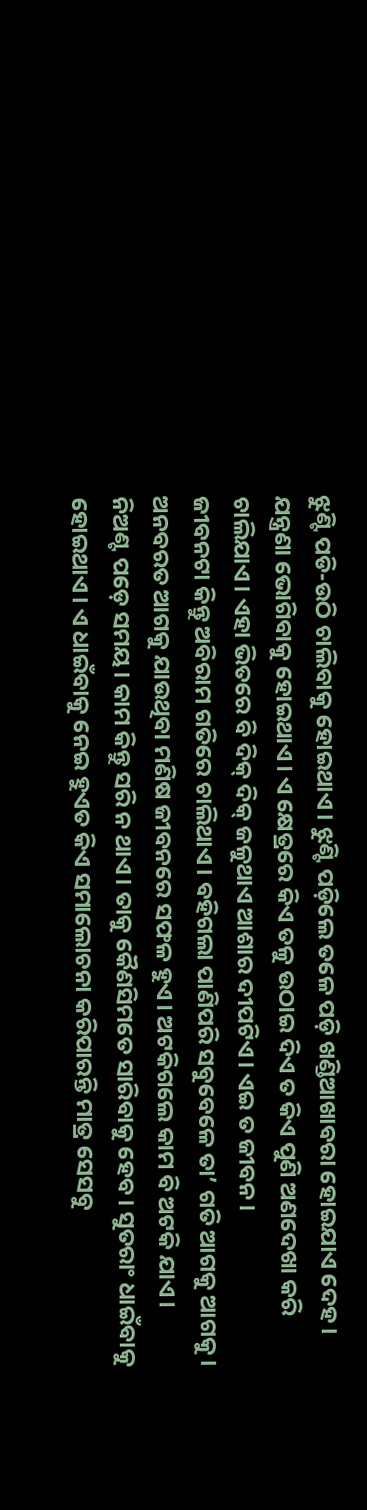ଝୁଣ୍ଟି ପଡି-ଉଠି ଚାଲିବାକୁ ହୋଇଥାଏ। ଝୁଣ୍ଟି ପଡ଼ିଲେ ତଳେ ପଡ଼ି ଖଣ୍ଡିଆଖାବରା ହୋଇଯାଏ ଦେହ। ଯନ୍ତ୍ରଣା ଭୋଗିବାକୁ ହୋଇଥାଏ। ଏ କ୍ଷେତ୍ରରେ କିଏ ତଳୁ ଉଠାଇ ଦିଏ ତ କିଏ ପୁଣି ଅଣଦେଖା କରି ଚାଲିଯାଏ। ଏହା ଭିତରେ ବି ଦିକ୍ ଦିକ୍ ଜଳୁଥାଏ ଆଶାର ଦୀପଟିଏ। ଏଇ ତ ଜୀବନ।
ଜୀବନଟା କିନ୍ତୁ ଅବିରାମ ଗତିରେ ଚାଲିଥାଏ। ବହିଗଲା ପାଣିପରି ସବୁବେଳେ ତା’ ଗତି ଆଗକୁ ଆଗକୁ। ଅନବରତ ଆଗକୁ ଯାଉଥିବା ମଣିଷ ଜୀବନରେ ସଫଳ ହୁଏ। ଅଟକିଗଲେ କାମ ବି ଅଟକି ଯାଏ। ନିଅଣ୍ଟ ପଡ଼େ ସମୟ। କାମ କିନ୍ତୁ ସରି ନ ଥାଏ। ତାକୁ କୈଣସିମତେ ସାରିବାକୁ ହେବ। ସୁତରାଂ ଧାଇଁବାକୁ ହୋଇଥାଏ। ଏ ଧାଇଁବାକୁ ନେଇ ହୁଏତ କିଏ ସମାଲୋଚନା କରିପାରନ୍ତି ମାତ୍ର ସେସବୁ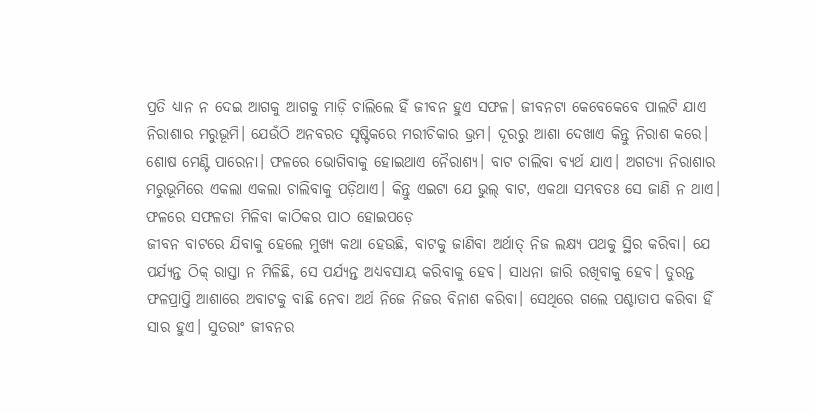ପ୍ରତି ଧ୍ୟାନ ନ ଦେଇ ଆଗକୁ ଆଗକୁ ମାଡ଼ି ଚାଲିଲେ ହିଁ ଜୀବନ ହୁଏ ସଫଳ। ଜୀବନଟା କେବେକେବେ ପାଲଟି ଯାଏ ନିରାଶାର ମରୁଭୂମି। ଯେଉଁଠି ଅନବରତ ସୃଷ୍ଟିକରେ ମରୀଚିକାର ଭ୍ରମ। ଦୂରରୁ ଆଶା ଦେଖାଏ କିନ୍ତୁ ନିରାଶ କରେ। ଶୋଷ ମେଣ୍ଟି ପାରେନା। ଫଳରେ ଭୋଗିବାକୁ ହୋଇଥାଏ ନୈରାଶ୍ୟ। ବାଟ ଚାଲିବା ବ୍ୟର୍ଥ ଯାଏ। ଅଗତ୍ୟା ନିରାଶାର ମରୁଭୂମିରେ ଏକଲା ଏକଲା ଚାଲିବାକୁ ପଡ଼ିଥାଏ। କିନ୍ତୁ ଏଇଟା ଯେ ଭୁଲ୍ ବାଟ, ଏକଥା ସମ୍ଭବତଃ ସେ ଜାଣି ନ ଥାଏ। ଫଳରେ ସଫଳତା ମିଳିବା କାଠିକର ପାଠ ହୋଇପଡ଼େ
ଜୀବନ ବାଟରେ ଯିବାକୁ ହେଲେ ମୁଖ୍ୟ କଥା ହେଉଛି, ବାଟକୁ ଜାଣିବା ଅର୍ଥାତ୍ ନିଜ ଲକ୍ଷ୍ୟ ପଥକୁ ସ୍ଥିର କରିବା। ଯେ ପର୍ଯ୍ୟନ୍ତ ଠିକ୍ ରାସ୍ତା ନ ମିଳିଛି, ସେ ପର୍ଯ୍ୟନ୍ତ ଅଧ୍ୟବସାୟ କରିବାକୁ ହେବ। ସାଧନା ଜାରି ରଖିବାକୁ ହେବ। ତୁରନ୍ତ ଫଳପ୍ରାପ୍ତି ଆଶାରେ ଅବାଟକୁ ବାଛି ନେବା ଅର୍ଥ ନିଜେ ନିଜର ବିନାଶ କରିବା। ସେଥିରେ ଗଲେ ପଶ୍ଚାତାପ କରିବା ହିଁ ସାର ହୁଏ। ସୁତରାଂ ଜୀବନର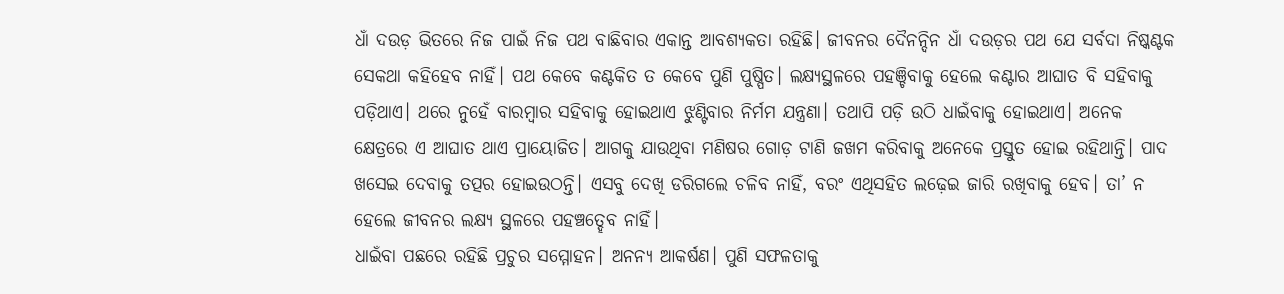ଧାଁ ଦଉଡ଼ ଭିତରେ ନିଜ ପାଇଁ ନିଜ ପଥ ବାଛିବାର ଏକାନ୍ତ ଆବଶ୍ୟକତା ରହିଛି। ଜୀବନର ଦୈନନ୍ଦିନ ଧାଁ ଦଉଡ଼ର ପଥ ଯେ ସର୍ବଦା ନିଷ୍କଣ୍ଟକ ସେକଥା କହିହେବ ନାହିଁ। ପଥ କେବେ କଣ୍ଟକିତ ତ କେବେ ପୁଣି ପୁଷ୍ପିତ। ଲକ୍ଷ୍ୟସ୍ଥଳରେ ପହଞ୍ଚିବାକୁ ହେଲେ କଣ୍ଟାର ଆଘାତ ବି ସହିବାକୁ ପଡ଼ିଥାଏ। ଥରେ ନୁହେଁ ବାରମ୍ବାର ସହିବାକୁ ହୋଇଥାଏ ଝୁଣ୍ଟିବାର ନିର୍ମମ ଯନ୍ତ୍ରଣା। ତଥାପି ପଡ଼ି ଉଠି ଧାଇଁବାକୁ ହୋଇଥାଏ। ଅନେକ କ୍ଷେତ୍ରରେ ଏ ଆଘାତ ଥାଏ ପ୍ରାୟୋଜିତ। ଆଗକୁ ଯାଉଥିବା ମଣିଷର ଗୋଡ଼ ଟାଣି ଜଖମ କରିବାକୁ ଅନେକେ ପ୍ରସ୍ତୁତ ହୋଇ ରହିଥାନ୍ତି। ପାଦ ଖସେଇ ଦେବାକୁ ତତ୍ପର ହୋଇଉଠନ୍ତି। ଏସବୁ ଦେଖି ଡରିଗଲେ ଚଳିବ ନାହିଁ, ବରଂ ଏଥିସହିତ ଲଢ଼େଇ ଜାରି ରଖିବାକୁ ହେବ। ତା’ ନ ହେଲେ ଜୀବନର ଲକ୍ଷ୍ୟ ସ୍ଥଳରେ ପହଞ୍ଚତ୍ହେବ ନାହିଁ।
ଧାଇଁବା ପଛରେ ରହିଛି ପ୍ରଚୁର ସମ୍ମୋହନ। ଅନନ୍ୟ ଆକର୍ଷଣ। ପୁଣି ସଫଳତାକୁ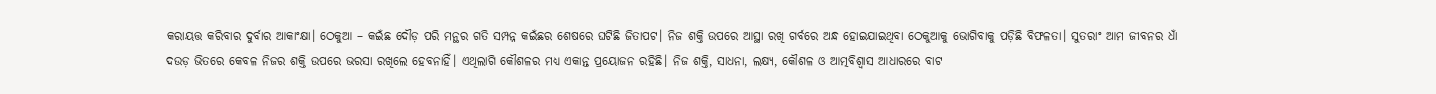କରାୟତ୍ତ କରିବାର ଦୁର୍ବାର ଆକାଂକ୍ଷା। ଠେକୁଆ – କଇଁଛ ଦୌଡ଼ ପରି ମନ୍ଥର ଗତି ସମ୍ପନ୍ନ କଇଁଛର ଶେଷରେ ଘଟିଛି ଜିତାପଟ। ନିଜ ଶକ୍ତି ଉପରେ ଆସ୍ଥା ରଖି ଗର୍ବରେ ଅନ୍ଧ ହୋଇଯାଇଥିବା ଠେକୁଆକୁ ଭୋଗିବାକୁ ପଡ଼ିଛି ବିଫଳତା। ସୁତରାଂ ଆମ ଜୀବନର ଧାଁ ଦଉଡ଼ ଭିତରେ କେବଳ ନିଜର ଶକ୍ତି ଉପରେ ଭରସା ରଖିଲେ ହେବନାହିଁ। ଏଥିଲାଗି କୌଶଳର ମଧ୍ୟ ଏକାନ୍ତ ପ୍ରୟୋଜନ ରହିଛି। ନିଜ ଶକ୍ତି, ସାଧନା, ଲକ୍ଷ୍ୟ, କୌଶଳ ଓ ଆତ୍ମବିଶ୍ୱାସ ଆଧାରରେ ବାଟ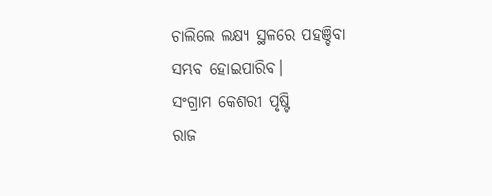ଚାଲିଲେ ଲକ୍ଷ୍ୟ ସ୍ଥଳରେ ପହଞ୍ଚିବା ସମ୍ଭବ ହୋଇପାରିବ।
ସଂଗ୍ରାମ କେଶରୀ ପୃଷ୍ଟି
ରାଜ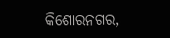କିଶୋରନଗର,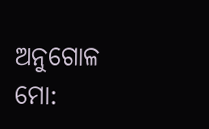ଅନୁଗୋଳ
ମୋ: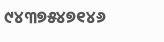୯୪୩୭୫୪୭୧୪୬